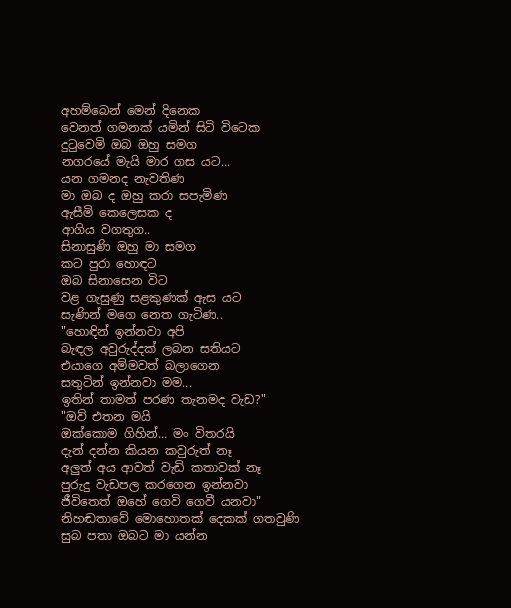අහම්බෙන් මෙන් දිනෙක
වෙනත් ගමනක් යමින් සිටි විටෙක
දුටුවෙමි ඔබ ඔහු සමග
නගරයේ මැයි මාර ගස යට...
යන ගමනද නැවතිණ
මා ඔබ ද ඔහු කරා සපැමිණ
ඇසීමි කෙලෙසක ද
ආගිය වගතුග..
සිනාසුණි ඔහු මා සමග
කට පුරා හොඳට
ඔබ සිනාසෙන විට
වළ ගැසුණු සළකුණක් ඇස යට
සැණින් මගෙ නෙත ගැටිණ..
"හොඳින් ඉන්නවා අපි
බැඳල අවුරුද්දක් ලබන සතියට
එයාගෙ අම්මවත් බලාගෙන
සතුටින් ඉන්නවා මම...
ඉතින් තාමත් පරණ තැනමද වැඩ?"
"ඔව් එතන මයි
ඔක්කොම ගිහින්... මං විතරයි
දැන් දන්න කියන කවුරුත් නෑ
අලුත් අය ආවත් වැඩි කතාවක් නෑ
පුරුදු වැඩපල කරගෙන ඉන්නවා
ජීවිතෙත් ඔහේ ගෙවි ගෙවී යනවා"
නිහඬතාවේ මොහොතක් දෙකක් ගතවුණි
සුබ පතා ඔබට මා යන්න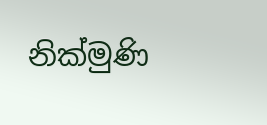නික්මුණි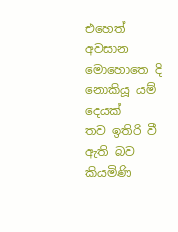එහෙත් අවසාන මොහොතෙ දි
නොකියූ යම් දෙයක්
තව ඉතිරි වී ඇති බව කියමිණි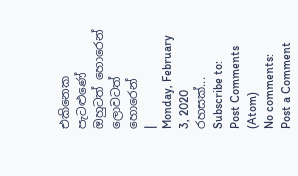එකිනෙක පැටළුණේ
ඔහුටත් හොරෙන්
ලොවටත් හොරෙන්
|
Monday, February 3, 2020
රහසක්...
Subscribe to:
Post Comments (Atom)
No comments:
Post a Comment